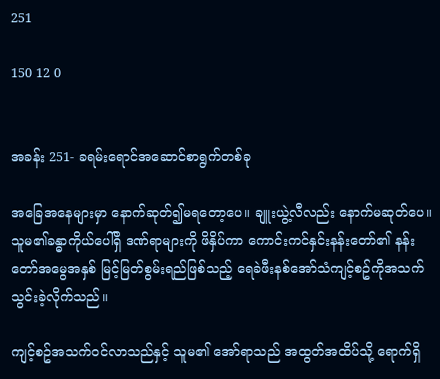251

150 12 0


အခန်း 251- ခရမ်းရောင်အဆောင်စာရွက်တစ်ခု

အခြေအနေများမှာ နောက်ဆုတ်၍မရတော့ပေ။ ချူးယွဲ့လီလည်း နောက်မဆုတ်ပေ။ သူမ၏ခန္ဓာကိုယ်ပေါ်ရှိ ဒဏ်ရာများကို ဖိနှိပ်ကာ ကောင်းကင်နှင်းနန်းတော်၏ နန်းတော်အမွေအနှစ် မြင့်မြတ်စွမ်းရည်ဖြစ်သည့် ရေခဲဖီးနစ်အော်သံကျင့်စဥ်ကိုအသက်သွင်းခဲ့လိုက်သည်။

ကျင့်စဥ်အသက်ဝင်လာသည်နှင့် သူမ၏ အော်ရာသည် အထွတ်အထိပ်သို့ ရောက်ရှိ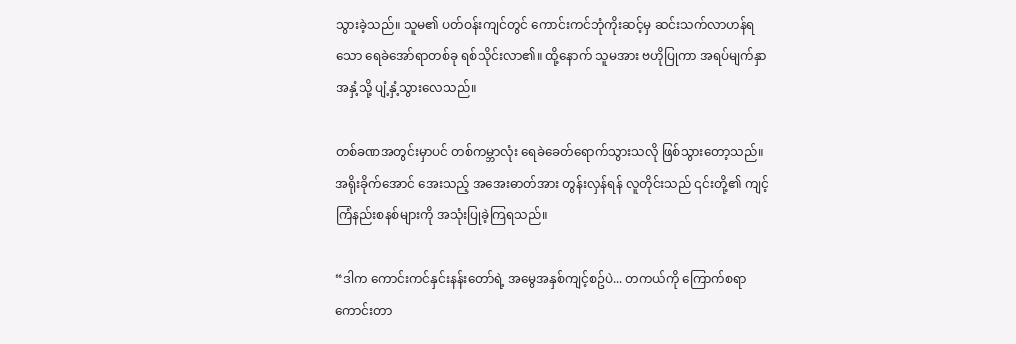သွားခဲ့သည်။ သူမ၏ ပတ်ဝန်းကျင်တွင် ကောင်းကင်ဘုံကိုးဆင့်မှ ဆင်းသက်လာဟန်ရသော ရေခဲအော်ရာတစ်ခု ရစ်သိုင်းလာ၏။ ထို့နောက် သူမအား ဗဟိုပြုကာ အရပ်မျက်နှာအနှံ့သို့ ပျံ့နှံ့သွားလေသည်။

တစ်ခဏအတွင်းမှာပင် တစ်ကမ္ဘာလုံး ရေခဲခေတ်ရောက်သွားသလို ဖြစ်သွားတော့သည်။ အရိုးခိုက်အောင် အေးသည့် အအေးဓာတ်အား တွန်းလှန်ရန် လူတိုင်းသည် ၎င်းတို့၏ ကျင့်ကြံနည်းစနစ်များကို အသုံးပြုခဲ့ကြရသည်။

“ဒါက ကောင်းကင်နှင်းနန်းတော်ရဲ့ အမွေအနှစ်ကျင့်စဥ်ပဲ... တကယ်ကို ကြောက်စရာကောင်းတာ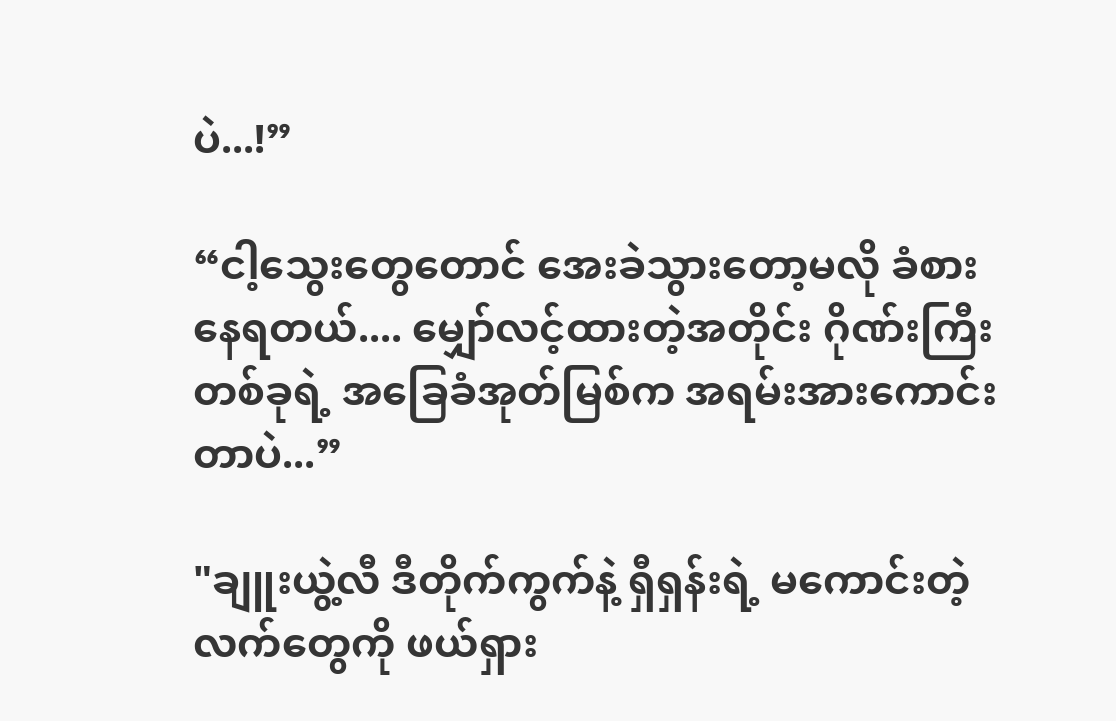ပဲ...!”

“ငါ့သွေးတွေတောင် အေးခဲသွားတော့မလို ခံစားနေရတယ်.... မျှော်လင့်ထားတဲ့အတိုင်း ဂိုဏ်းကြီးတစ်ခုရဲ့ အခြေခံအုတ်မြစ်က အရမ်းအားကောင်းတာပဲ...”

"ချူးယွဲ့လီ ဒီတိုက်ကွက်နဲ့ ရှီရှန်းရဲ့ မကောင်းတဲ့လက်တွေကို ဖယ်ရှား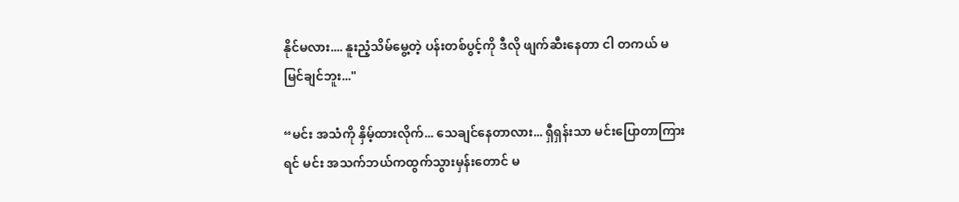နိုင်မလား.... နူးညံ့သိမ်မွေ့တဲ့ ပန်းတစ်ပွင့်ကို ဒီလို ဖျက်ဆီးနေတာ ငါ တကယ် မမြင်ချင်ဘူး..."

“မင်း အသံကို နှိမ့်ထားလိုက်... သေချင်နေတာလား... ရှီရှန်းသာ မင်းပြောတာကြားရင် မင်း အသက်ဘယ်ကထွက်သွားမှန်းတောင် မ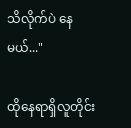သိလိုက်ပဲ နေမယ်..."

ထိုနေရာရှိလူတိုင်း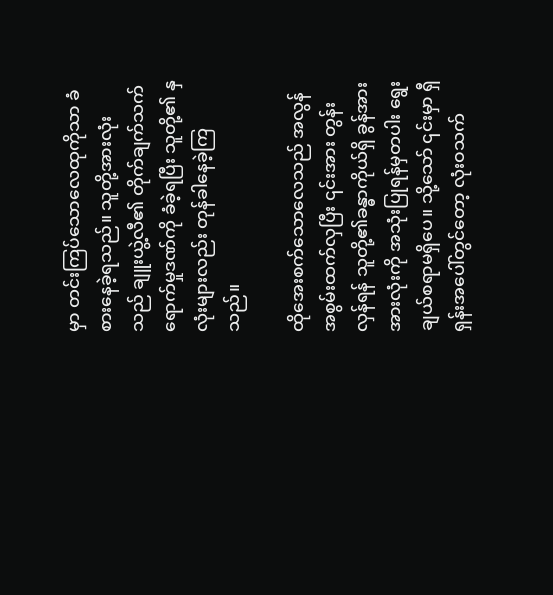မှာ တင်းကြပ်သောလေထုကိုသာ ခံစားနေခဲ့ရသည်။ သူတို့အားလုံးသည် ချူးယွဲ့လီ၏ တိုက်ချက်သက်ရောက်မှုဒဏ်ကို ခံခဲ့ရပြီး သူတို့၏ နှလုံးများလည်း တုန်ခါနေခဲ့ကြသည်။

ထိုအေးစက်သောလေသည် အလွန်အစွမ်းထက်လှပြီး ၎င်းအား တွန်းလှန်ရန် သူတို့၏ခန္ဓာကိုယ်ရှိ ခွန်အားအားလုံးကို အသုံးပြုရန်မှတပါး ရွေးချယ်စရာမရှိပေ။ သို့သော် ၎င်းမှာ ရှီရှန်းအပေါ်တွင်တော့ လုံးဝသက်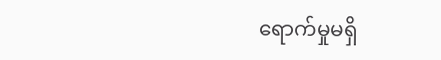ရောက်မှုမရှိ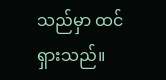သည်မှာ ထင်ရှားသည်။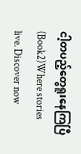ငါ့တပည့်တွေရူးနေကြပြီ(Book2)Where stories live. Discover now